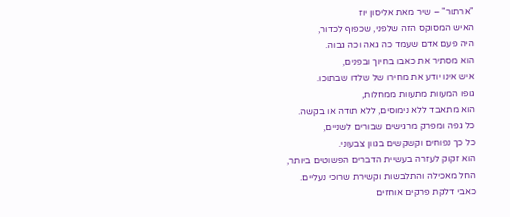"ארתור" – שיר מאת אליסון יוז
האיש המסוקס הזה שלפני, שכפוף לכדור,
היה פעם אדם שעמד כה גאה וכה גבוה.
הוא מסתיר את כאבו בחיוך ובפנים,
איש אינו יודע את מחירו של שלדו שבתוכו.
גופו המעוות מתעוות ממחלות,
הוא מתאבד ללא נימוסים, ללא תודה או בקשה.
כל גפה ומפרק מרגישים שבורים לשניים,
כל כך נפוחים וקשקשים בגוון צבעוני.
הוא זקוק לעזרה בעשיית הדברים הפשוטים ביותר,
החל מאכילה והתלבשות וקשירת שרוכי נעליים.
כאבי דלקת פרקים אוחזים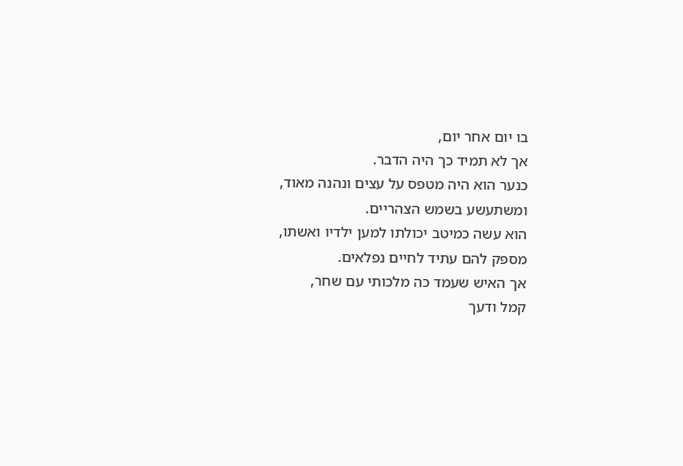בו יום אחר יום,
אך לא תמיד כך היה הדבר.
כנער הוא היה מטפס על עצים ונהנה מאוד,
ומשתעשע בשמש הצהריים.
הוא עשה כמיטב יכולתו למען ילדיו ואשתו,
מספק להם עתיד לחיים נפלאים.
אך האיש שעמד כה מלכותי עם שחר,
קמל ודעך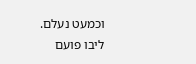וכמעט נעלם.
ליבו פועם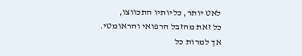לאט יותר, כליותיו התכווצו,
כל זאת מהזבל הרפואי והראומטי.
אך למרות כל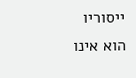ייסוריו הוא אינו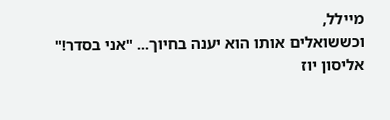מיילל,
וכששואלים אותו הוא יענה בחיוך... "אני בסדר!"
אליסון יוז